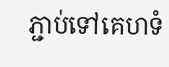ភ្ជាប់ទៅគេហទំ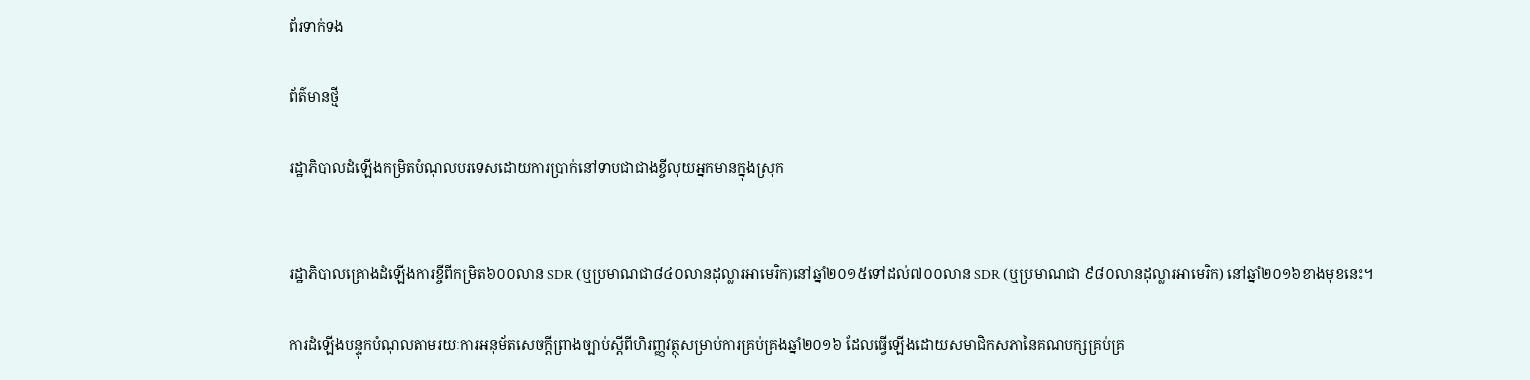ព័រទាក់ទង

ព័ត៌មានថ្មី

រដ្ឋាភិបាលដំឡើងកម្រិតបំណុលបរទេសដោយការប្រាក់នៅទាបជាជាងខ្ចីលុយអ្នកមានក្នុងស្រុក


រដ្ឋាភិបាលគ្រោងដំឡើងការខ្ចីពីកម្រិត៦០០លាន SDR (ឬប្រមាណជា៨៤០លានដុល្លារអាមេរិក)នៅឆ្នាំ២០១៥ទៅដល់៧០០លាន SDR (ឬប្រមាណជា ៩៨០លានដុល្លារអាមេរិក) នៅឆ្នាំ២០១៦ខាងមុខនេះ។

ការដំឡើងបន្ទុកបំណុលតាមរយៈការអនុម័តសេចក្តីព្រាងច្បាប់ស្តីពីហិរញ្ញវត្ថុសម្រាប់ការគ្រប់គ្រងឆ្នាំ២០១៦ ដែលធ្វើឡើងដោយសមាជិកសភានៃគណបក្សគ្រប់គ្រ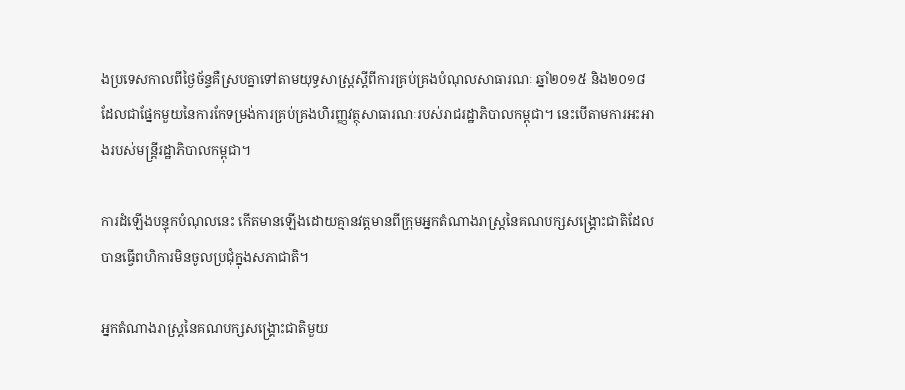ងប្រទេសកាលពីថ្ងៃច័ន្ទគឺស្របគ្នាទៅតាមយុទ្ធសាស្ត្រស្តីពីការគ្រប់គ្រងបំណុលសាធារណៈ ឆ្នាំ២០១៥ និង២០១៨ ដែលជាផ្នែកមួយនៃការកែទម្រង់ការគ្រប់គ្រងហិរញ្ញវត្ថុសាធារណៈរបស់រាជរដ្ឋាភិបាលកម្ពុជា។ នេះបើតាមការអះអាងរបស់មន្ត្រីរដ្ឋាភិបាលកម្ពុជា។

ការដំឡើងបន្ទុកបំណុលនេះ កើតមានឡើងដោយគ្មានវត្តមានពីក្រុមអ្នកតំណាងរាស្ត្រនៃគណបក្សសង្គ្រោះជាតិដែលបានធ្វើពហិការមិនចូលប្រជុំក្នុងសភាជាតិ។

អ្នកតំណាងរាស្ត្រនៃគណបក្សសង្គ្រោះជាតិមួយ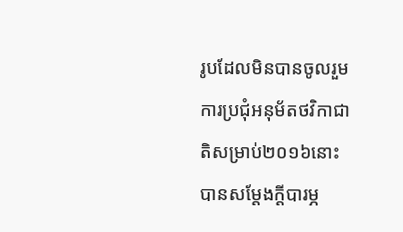រូបដែលមិនបានចូលរួមការប្រជុំអនុម័តថវិកាជាតិសម្រាប់២០១៦នោះ បានសម្តែងក្តីបារម្ភ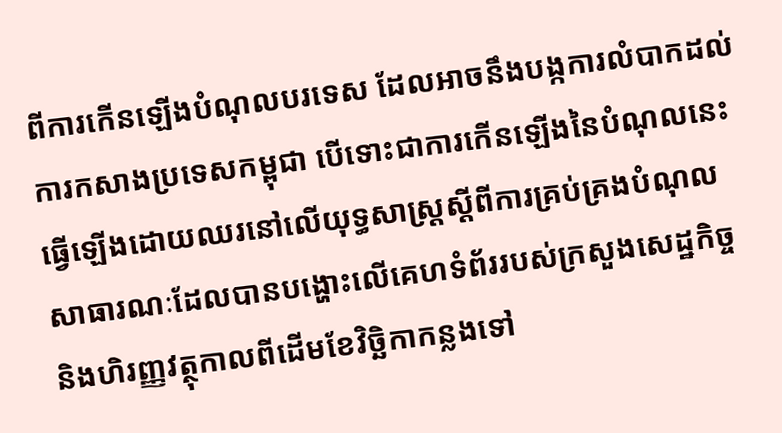ពីការកើនឡើងបំណុលបរទេស ដែលអាចនឹងបង្កការលំបាកដល់ការកសាងប្រទេសកម្ពុជា បើទោះជាការកើនឡើងនៃបំណុលនេះ ធ្វើឡើងដោយឈរនៅលើយុទ្ធសាស្ត្រស្តីពីការគ្រប់គ្រងបំណុលសាធារណៈដែលបានបង្ហោះលើគេហទំព័ររបស់ក្រសួងសេដ្ឋកិច្ច និងហិរញ្ញវត្ថុកាលពីដើមខែវិច្ឆិកាកន្លងទៅ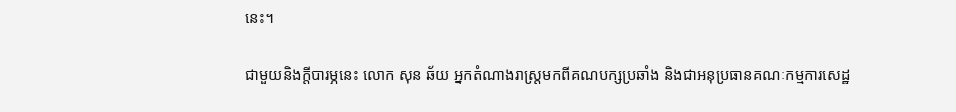នេះ។

ជាមួយនិងក្តីបារម្ភនេះ លោក សុន ឆ័យ អ្នកតំណាងរាស្ត្រមកពីគណបក្សប្រឆាំង និងជាអនុប្រធានគណៈកម្មការសេដ្ឋ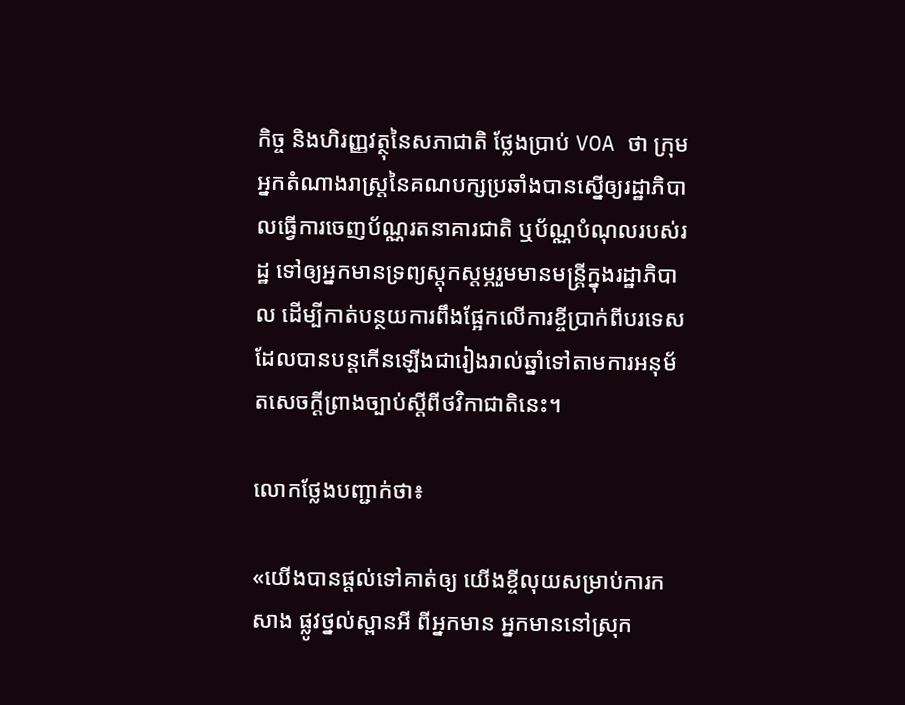កិច្ច និងហិរញ្ញវត្ថុនៃសភាជាតិ ថ្លែងប្រាប់ VOA ថា ក្រុមអ្នកតំណាងរាស្រ្តនៃគណបក្សប្រឆាំងបានសើ្នឲ្យរដ្ឋាភិបាលធ្វើការចេញប័ណ្ណរតនាគារជាតិ ឬប័ណ្ណបំណុលរបស់រដ្ឋ ទៅឲ្យអ្នកមានទ្រព្យស្តុកស្តម្ភរួមមានមន្ត្រីក្នុងរដ្ឋាភិបាល ដើម្បីកាត់បន្ថយការពឹងផ្អែកលើការខ្ចីប្រាក់ពីបរទេសដែលបានបន្តកើនឡើងជារៀងរាល់ឆ្នាំទៅតាមការអនុម័តសេចក្តីព្រាងច្បាប់ស្តីពីថវិកាជាតិនេះ។

លោកថ្លែងបញ្ជាក់ថា៖

«យើងបានផ្តល់ទៅគាត់ឲ្យ យើងខ្ចីលុយសម្រាប់ការកសាង ផ្លូវថ្នល់ស្ពានអី ពីអ្នកមាន អ្នកមាននៅស្រុក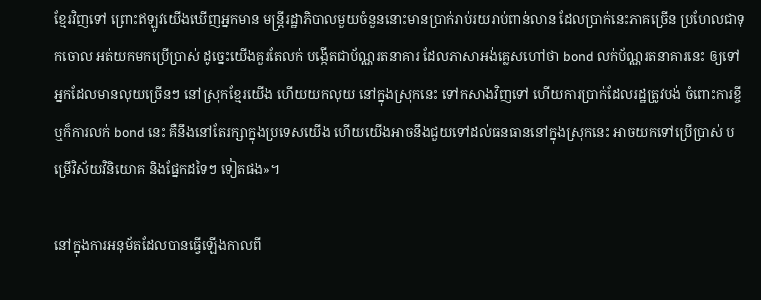ខ្មែរវិញទៅ ព្រោះឥឡូវយើងឃើញអ្នកមាន មន្ត្រីរដ្ឋាភិបាលមួយចំនួននោះមានប្រាក់រាប់រយរាប់ពាន់លាន ដែលប្រាក់នេះភាគច្រើន ប្រហែលជាទុកចោល អត់យកមកប្រើប្រាស់ ដូច្នេះយើងគួរតែលក់ បង្កើតជាប័ណ្ណរតនាគារ ដែលភាសាអង់គ្លេសហៅថា bond លក់ប័ណ្ណរតនាគារនេះ ឲ្យទៅ អ្នកដែលមានលុយច្រើនៗ នៅស្រុកខ្មែរយើង ហើយយកលុយ នៅក្នុងស្រុកនេះ ទៅកសាងវិញទៅ ហើយការប្រាក់ដែលរដ្ឋត្រូវបង់ ចំពោះការខ្ចី ឬក៏ការលក់ bond នេះ គឺនឹងនៅតែរក្សាក្នុងប្រទេសយើង ហើយយើងអាចនឹងជួយទៅដល់ធនធាននៅក្នុងស្រុកនេះ អាចយកទៅប្រើប្រាស់ បម្រើវិស័យវិនិយោគ និងផ្នែកដទៃៗ ទៀតផង»។

នៅក្នុងការអនុម័តដែលបានធ្វើឡើងកាលពី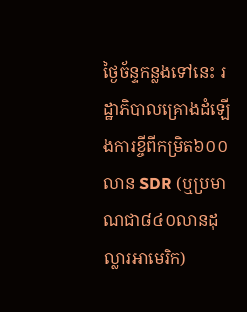ថ្ងៃច័ន្ទកន្លងទៅនេះ រដ្ឋាភិបាលគ្រោងដំឡើងការខ្ចីពីកម្រិត៦០០លាន SDR (ឬប្រមាណជា៨៤០លានដុល្លារអាមេរិក)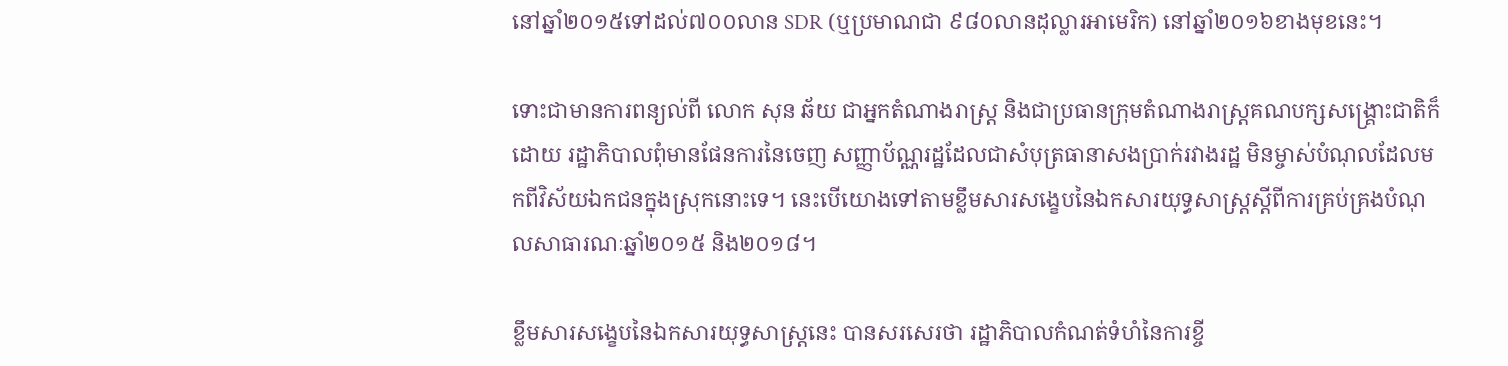នៅឆ្នាំ២០១៥ទៅដល់៧០០លាន SDR (ឬប្រមាណជា ៩៨០លានដុល្លារអាមេរិក) នៅឆ្នាំ២០១៦ខាងមុខនេះ។

ទោះជាមានការពន្យល់ពី លោក សុន ឆ័យ ជាអ្នកតំណាងរាស្ត្រ និងជាប្រធានក្រុមតំណាងរាស្ត្រគណបក្សសង្គ្រោះជាតិក៏ដោយ រដ្ឋាភិបាលពុំមានផែនការនៃចេញ សញ្ញាប័ណ្ណរដ្ឋដែលជាសំបុត្រធានាសងប្រាក់រវាងរដ្ឋ មិនម្ចាស់បំណុលដែលមកពីវិស័យឯកជនក្នុងស្រុកនោះទេ។ នេះបើយោងទៅតាមខ្លឹមសារសង្ខេបនៃឯកសារយុទ្ធសាស្ត្រស្តីពីការគ្រប់គ្រងបំណុលសាធារណៈឆ្នាំ២០១៥ និង២០១៨។

ខ្លឹមសារសង្ខេបនៃឯកសារយុទ្ធសាស្ត្រនេះ បានសរសេរថា រដ្ឋាភិបាលកំណត់ទំហំនៃការខ្ចី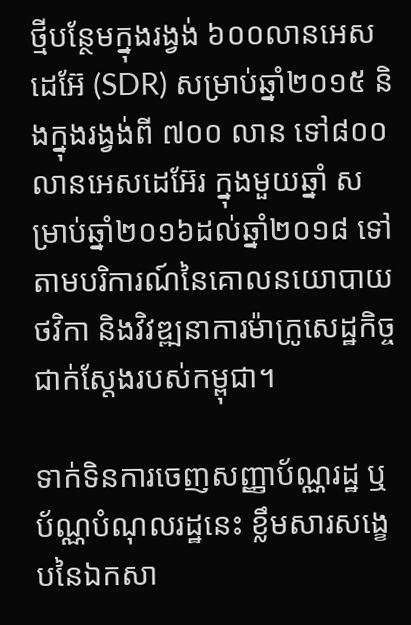ថ្មីបន្ថែមក្នុងរង្វង់ ៦០០លានអេសដេអ៊ែ (SDR) សម្រាប់ឆ្នាំ២០១៥ និងក្នុងរង្វង់ពី ៧០០ លាន ទៅ៨០០ លានអេសដេអ៊ែរ ក្នុងមួយឆ្នាំ សម្រាប់ឆ្នាំ២០១៦ដល់ឆ្នាំ២០១៨ ទៅតាមបរិការណ៍នៃគោលនយោបាយថវិកា និងវិវឌ្ឍនាការម៉ាក្រូសេដ្ឋកិច្ចជាក់ស្តែងរបស់កម្ពុជា។

ទាក់ទិនការចេញសញ្ញាប័ណ្ណរដ្ឋ ឬប័ណ្ណបំណុលរដ្ឋនេះ ខ្លឹមសារសង្ខេបនៃឯកសា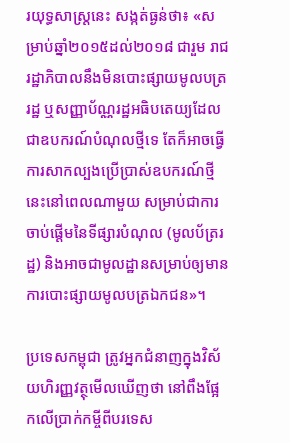រយុទ្ធសាស្ត្រនេះ សង្កត់ធ្ងន់ថា៖ «សម្រាប់ឆ្នាំ២០១៥ដល់២០១៨ ជារួម រាជរដ្ឋាភិបាលនឹងមិនបោះផ្សាយមូលបត្ររដ្ឋ ឬសញ្ញាប័ណ្ណរដ្ឋអធិបតេយ្យដែលជាឧបករណ៍បំណុលថ្មីទេ តែក៏អាចធ្វើការសាកល្បងប្រើប្រាស់ឧបករណ៍ថ្មីនេះនៅពេលណាមួយ សម្រាប់ជាការចាប់ផ្តើមនៃទីផ្សារបំណុល (មូលប័ត្ររដ្ឋ) និងអាចជាមូលដ្ឋានសម្រាប់ឲ្យមានការបោះផ្សាយមូលបត្រឯកជន»។

ប្រទេសកម្ពុជា ត្រូវអ្នកជំនាញក្នុងវិស័យហិរញ្ញវត្ថុមើលឃើញថា នៅពឹងផ្អែកលើប្រាក់កម្ចីពីបរទេស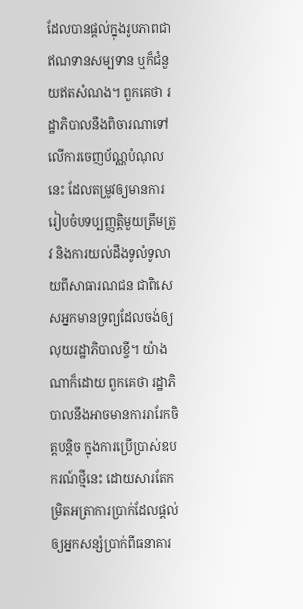ដែលបានផ្តល់ក្នុងរូបភាពជាឥណទានសម្បទាន ឬក៏ជំនួយឥតសំណង។ ពួកគេថា រដ្ឋាភិបាលនឹងពិចារណាទៅលើការចេញប័ណ្ណបំណុលនេះ ដែលតម្រូវឲ្យមានការរៀបចំបទប្បញ្ញត្តិមួយត្រឹមត្រូវ និងការយល់ដឹងទូលំទូលាយពីសាធារណជន ជាពិសេសអ្នកមានទ្រព្យដែលចង់ឲ្យលុយរដ្ឋាភិបាលខ្ចី។ យ៉ាងណាក៏ដោយ ពួកគេថា រដ្ឋាភិបាលនឹងអាចមានការរារែកចិត្តបន្តិច ក្នុងការប្រើប្រាស់ឧបករណ៍ថ្មីនេះ ដោយសារតែកម្រិតអត្រាការប្រាក់ដែលផ្តល់ឲ្យអ្នកសន្សំប្រាក់ពីធនាគារ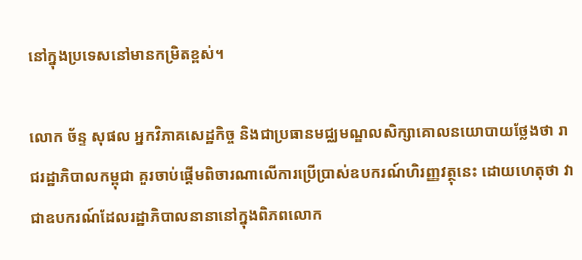នៅក្នុងប្រទេសនៅមានកម្រិតខ្ពស់។

លោក ច័ន្ទ សុផល អ្នកវិភាគសេដ្ឋកិច្ច និងជាប្រធានមជ្ឈមណ្ឌលសិក្សាគោលនយោបាយថ្លែងថា រាជរដ្ឋាភិបាលកម្ពុជា គួរចាប់ផ្តើមពិចារណាលើការប្រើប្រាស់ឧបករណ៍ហិរញ្ញវត្ថុនេះ ដោយហេតុថា វាជាឧបករណ៍ដែលរដ្ឋាភិបាលនានានៅក្នុងពិភពលោក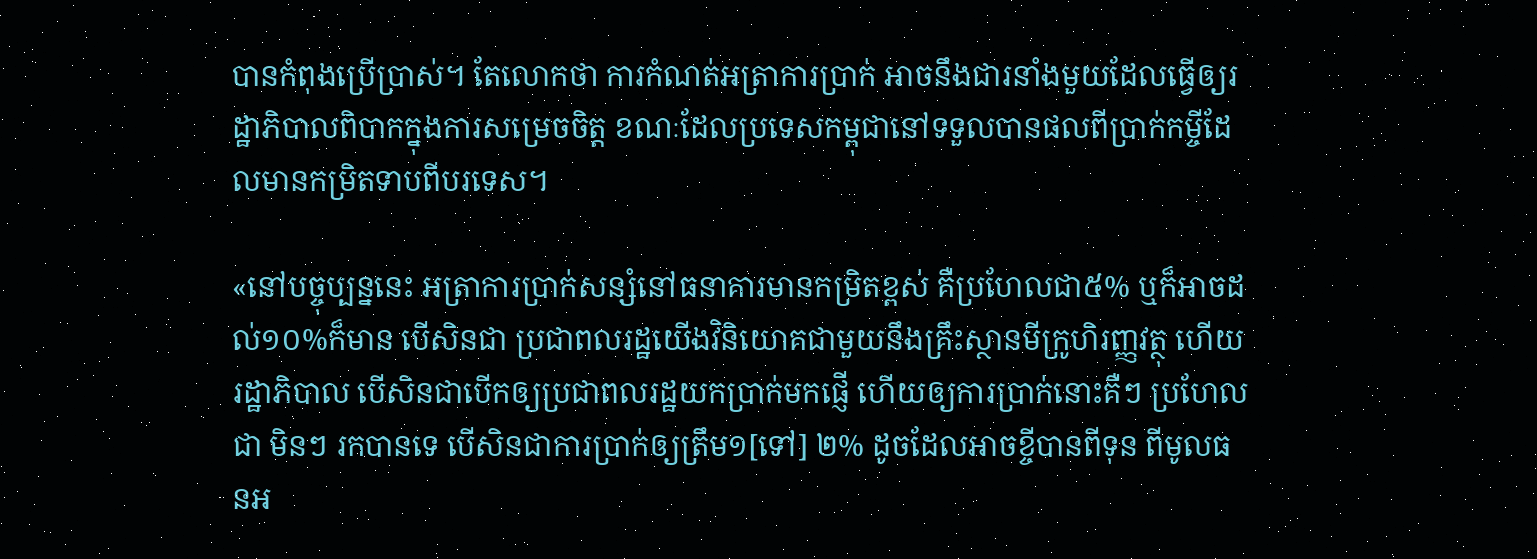បានកំពុងប្រើប្រាស់។ តែលោកថា ការកំណត់អត្រាការប្រាក់ អាចនឹងជារនាំងមួយដែលធ្វើឲ្យរដ្ឋាភិបាលពិបាកក្នុងការសម្រេចចិត្ត ខណៈដែលប្រទេសកម្ពុជានៅទទួលបានផលពីប្រាក់កម្ចីដែលមានកម្រិតទាបពីបរទេស។

«នៅបច្ចុប្បន្ននេះ អត្រាការប្រាក់សន្សំនៅធនាគារមានកម្រិតខ្ពស់ គឺប្រហែលជា៥% ឬក៏អាចដល់១០%ក៏មាន បើសិនជា ប្រជាពលរដ្ឋយើងវិនិយោគជាមួយនឹងគ្រឹះស្ថានមីក្រូហិរញ្ញវត្ថុ ហើយរដ្ឋាភិបាល បើសិនជាបើកឲ្យប្រជាពលរដ្ឋយកប្រាក់មកផ្ញើ ហើយឲ្យការប្រាក់នោះគឺៗ ប្រហែលជា មិនៗ រកបានទេ បើសិនជាការប្រាក់ឲ្យត្រឹម១[ទៅ] ២% ដូចដែលអាចខ្ចីបានពីទុន ពីមូលធនអ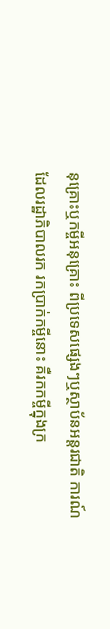នុគ្រោះឬកម្ចីអនុគ្រោះ ពីប្រទេសផ្សេងៗឬស្ថាប័នអន្តរជាតិ ការណ៍ដែលរដ្ឋាភិបាលរក រកប្រាក់កម្ចីនោះ គឺរកកម្ចីក្នុងក្រ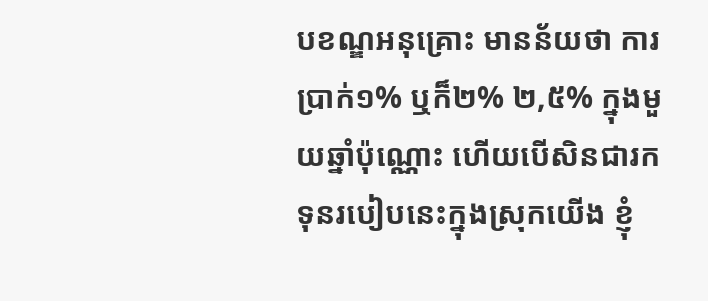បខណ្ឌអនុគ្រោះ មានន័យថា ការប្រាក់១% ឬក៏២% ២,៥% ក្នុងមួយឆ្នាំប៉ុណ្ណោះ ហើយបើសិនជារកទុនរបៀបនេះក្នុងស្រុកយើង ខ្ញុំ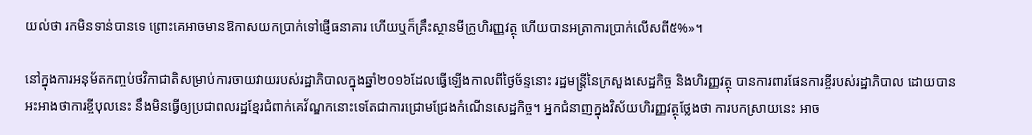យល់ថា រកមិនទាន់បានទេ ព្រោះគេអាចមានឱកាសយកប្រាក់ទៅផ្ញើធនាគារ ហើយឬក៏គ្រឹះស្ថានមីក្រូហិរញ្ញវត្ថុ ហើយបានអត្រាការប្រាក់លើសពី៥%»។

នៅក្នុងការអនុម័តកញ្ចប់ថវិកាជាតិសម្រាប់ការចាយវាយរបស់រដ្ឋាភិបាលក្នុងឆ្នាំ២០១៦ដែលធ្វើឡើងកាលពីថ្ងៃច័ន្ទនោះ រដ្ឋមន្ត្រីនៃក្រសួងសេដ្ឋកិច្ច និងហិរញ្ញវត្ថុ បានការពារផែនការខ្ចីរបស់រដ្ឋាភិបាល ដោយបានអះអាងថាការខ្ចីបុលនេះ នឹងមិនធ្វើឲ្យប្រជាពលរដ្ឋខ្មែរជំពាក់គេវ័ណ្ឌកនោះទេតែជាការជ្រោមជ្រែងកំណើនសេដ្ឋកិច្ច។ អ្នកជំនាញក្នុងវិស័យហិរញ្ញវត្ថុថ្លែងថា ការបកស្រាយនេះ អាច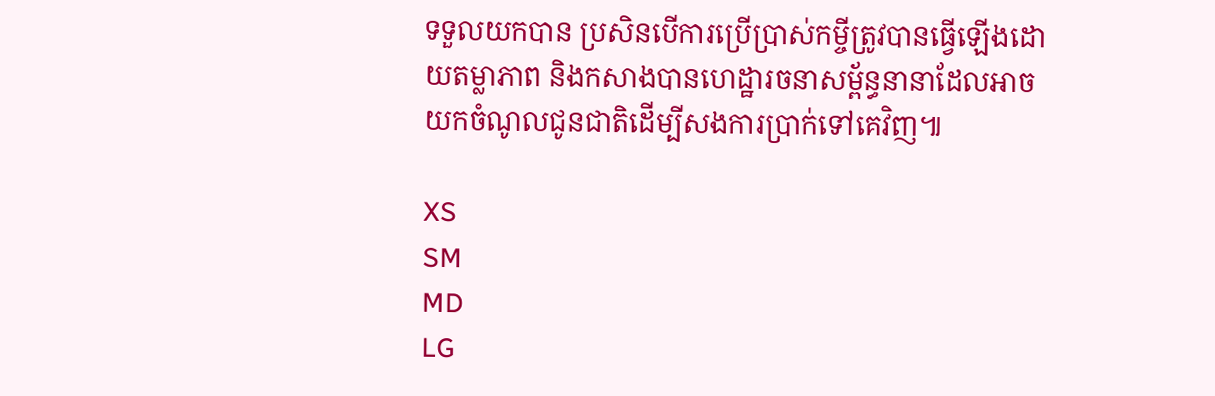ទទួលយកបាន ប្រសិនបើការប្រើប្រាស់កម្ចីត្រូវបានធ្វើឡើងដោយតម្លាភាព និងកសាងបានហេដ្ឋារចនាសម្ព័ន្ធនានាដែលអាចយកចំណូលជូនជាតិដើម្បីសងការប្រាក់ទៅគេវិញ៕

XS
SM
MD
LG